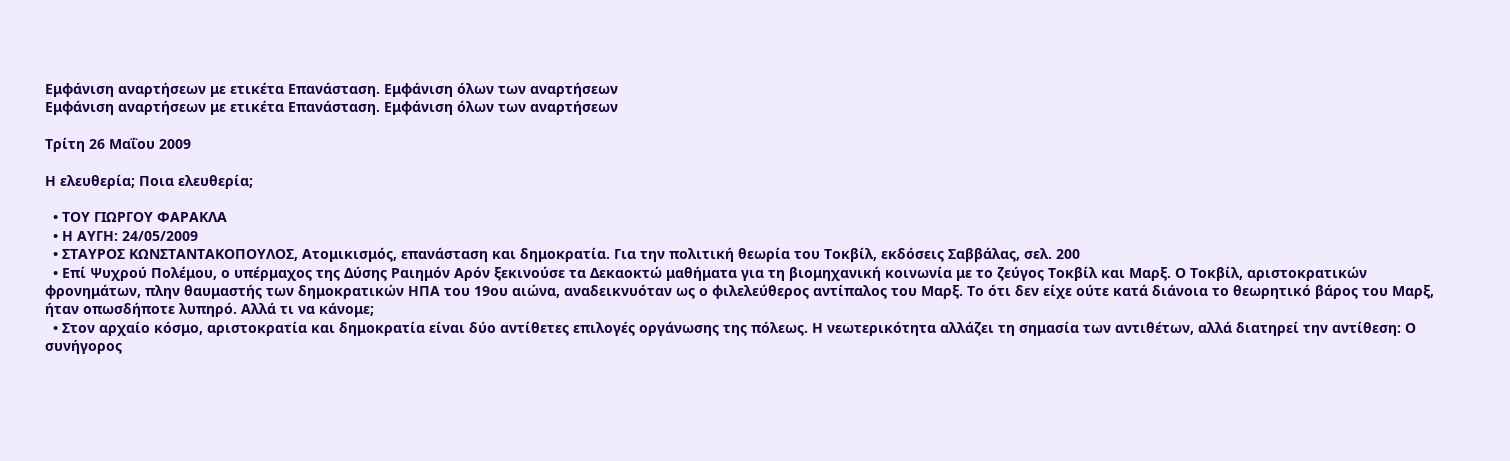Εμφάνιση αναρτήσεων με ετικέτα Επανάσταση. Εμφάνιση όλων των αναρτήσεων
Εμφάνιση αναρτήσεων με ετικέτα Επανάσταση. Εμφάνιση όλων των αναρτήσεων

Τρίτη 26 Μαΐου 2009

Η ελευθερία; Ποια ελευθερία;

  • ΤΟΥ ΓΙΩΡΓΟΥ ΦΑΡΑΚΛΑ
  • Η ΑΥΓΗ: 24/05/2009
  • ΣΤΑΥΡΟΣ ΚΩΝΣΤΑΝΤΑΚΟΠΟΥΛΟΣ, Ατομικισμός, επανάσταση και δημοκρατία. Για την πολιτική θεωρία του Τοκβίλ, εκδόσεις Σαββάλας, σελ. 200
  • Επί Ψυχρού Πολέμου, ο υπέρμαχος της Δύσης Ραιημόν Αρόν ξεκινούσε τα Δεκαοκτώ μαθήματα για τη βιομηχανική κοινωνία με το ζεύγος Τοκβίλ και Μαρξ. Ο Τοκβίλ, αριστοκρατικών φρονημάτων, πλην θαυμαστής των δημοκρατικών ΗΠΑ του 19ου αιώνα, αναδεικνυόταν ως ο φιλελεύθερος αντίπαλος του Μαρξ. Το ότι δεν είχε ούτε κατά διάνοια το θεωρητικό βάρος του Μαρξ, ήταν οπωσδήποτε λυπηρό. Αλλά τι να κάνομε;
  • Στον αρχαίο κόσμο, αριστοκρατία και δημοκρατία είναι δύο αντίθετες επιλογές οργάνωσης της πόλεως. Η νεωτερικότητα αλλάζει τη σημασία των αντιθέτων, αλλά διατηρεί την αντίθεση: Ο συνήγορος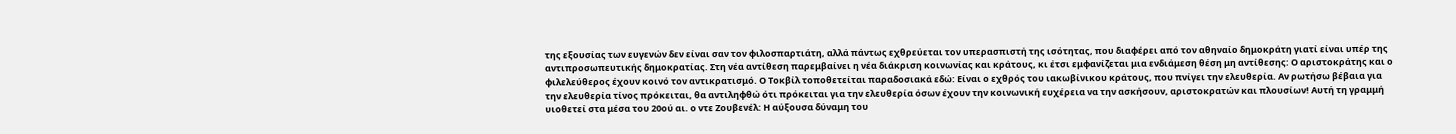της εξουσίας των ευγενών δεν είναι σαν τον φιλοσπαρτιάτη, αλλά πάντως εχθρεύεται τον υπερασπιστή της ισότητας, που διαφέρει από τον αθηναίο δημοκράτη γιατί είναι υπέρ της αντιπροσωπευτικής δημοκρατίας. Στη νέα αντίθεση παρεμβαίνει η νέα διάκριση κοινωνίας και κράτους, κι έτσι εμφανίζεται μια ενδιάμεση θέση μη αντίθεσης: Ο αριστοκράτης και ο φιλελεύθερος έχουν κοινό τον αντικρατισμό. Ο Τοκβίλ τοποθετείται παραδοσιακά εδώ: Είναι ο εχθρός του ιακωβίνικου κράτους, που πνίγει την ελευθερία. Αν ρωτήσω βέβαια για την ελευθερία τίνος πρόκειται, θα αντιληφθώ ότι πρόκειται για την ελευθερία όσων έχουν την κοινωνική ευχέρεια να την ασκήσουν, αριστοκρατών και πλουσίων! Αυτή τη γραμμή υιοθετεί στα μέσα του 20ού αι. ο ντε Ζουβενέλ: Η αύξουσα δύναμη του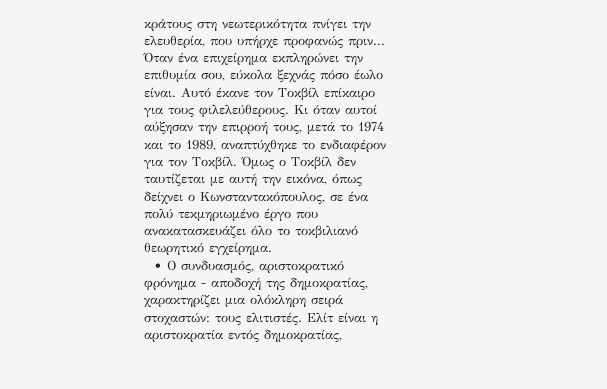κράτους στη νεωτερικότητα πνίγει την ελευθερία, που υπήρχε προφανώς πριν... Όταν ένα επιχείρημα εκπληρώνει την επιθυμία σου, εύκολα ξεχνάς πόσο έωλο είναι. Αυτό έκανε τον Τοκβίλ επίκαιρο για τους φιλελεύθερους. Κι όταν αυτοί αύξησαν την επιρροή τους, μετά το 1974 και το 1989, αναπτύχθηκε το ενδιαφέρον για τον Τοκβίλ. Όμως ο Τοκβίλ δεν ταυτίζεται με αυτή την εικόνα, όπως δείχνει ο Κωνσταντακόπουλος, σε ένα πολύ τεκμηριωμένο έργο που ανακατασκευάζει όλο το τοκβιλιανό θεωρητικό εγχείρημα.
  • Ο συνδυασμός, αριστοκρατικό φρόνημα - αποδοχή της δημοκρατίας, χαρακτηρίζει μια ολόκληρη σειρά στοχαστών: τους ελιτιστές. Ελίτ είναι η αριστοκρατία εντός δημοκρατίας,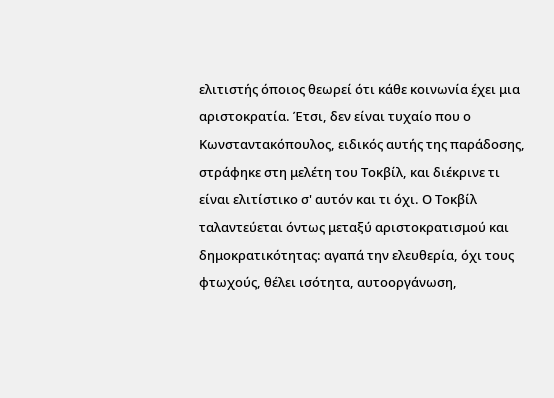ελιτιστής όποιος θεωρεί ότι κάθε κοινωνία έχει μια αριστοκρατία. Έτσι, δεν είναι τυχαίο που ο Κωνσταντακόπουλος, ειδικός αυτής της παράδοσης, στράφηκε στη μελέτη του Τοκβίλ, και διέκρινε τι είναι ελιτίστικο σ' αυτόν και τι όχι. Ο Τοκβίλ ταλαντεύεται όντως μεταξύ αριστοκρατισμού και δημοκρατικότητας: αγαπά την ελευθερία, όχι τους φτωχούς, θέλει ισότητα, αυτοοργάνωση,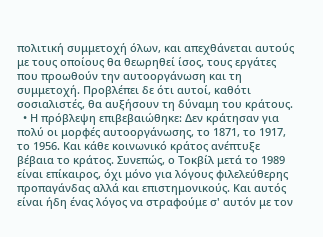πολιτική συμμετοχή όλων, και απεχθάνεται αυτούς με τους οποίους θα θεωρηθεί ίσος, τους εργάτες που προωθούν την αυτοοργάνωση και τη συμμετοχή. Προβλέπει δε ότι αυτοί, καθότι σοσιαλιστές, θα αυξήσουν τη δύναμη του κράτους.
  • Η πρόβλεψη επιβεβαιώθηκε: Δεν κράτησαν για πολύ οι μορφές αυτοοργάνωσης, το 1871, το 1917, το 1956. Και κάθε κοινωνικό κράτος ανέπτυξε βέβαια το κράτος. Συνεπώς, ο Τοκβίλ μετά το 1989 είναι επίκαιρος, όχι μόνο για λόγους φιλελεύθερης προπαγάνδας αλλά και επιστημονικούς. Και αυτός είναι ήδη ένας λόγος να στραφούμε σ' αυτόν με τον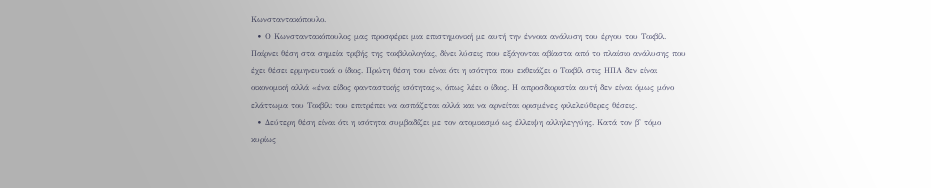Κωνσταντακόπουλο.
  • Ο Κωνσταντακόπουλος μας προσφέρει μια επιστημονική με αυτή την έννοια ανάλυση του έργου του Τοκβίλ. Παίρνει θέση στα σημεία τριβής της τοκβιλολογίας, δίνει λύσεις που εξάγονται αβίαστα από το πλαίσιο ανάλυσης που έχει θέσει ερμηνευτικά ο ίδιος. Πρώτη θέση του είναι ότι η ισότητα που εκθειάζει ο Τοκβίλ στις ΗΠΑ δεν είναι οικονομική αλλά «ένα είδος φανταστικής ισότητας», όπως λέει ο ίδιος. Η απροσδιοριστία αυτή δεν είναι όμως μόνο ελάττωμα του Τοκβίλ: του επιτρέπει να ασπάζεται αλλά και να αρνείται ορισμένες φιλελεύθερες θέσεις.
  • Δεύτερη θέση είναι ότι η ισότητα συμβαδίζει με τον ατομικισμό ως έλλειψη αλληλεγγύης. Κατά τον β' τόμο κυρίως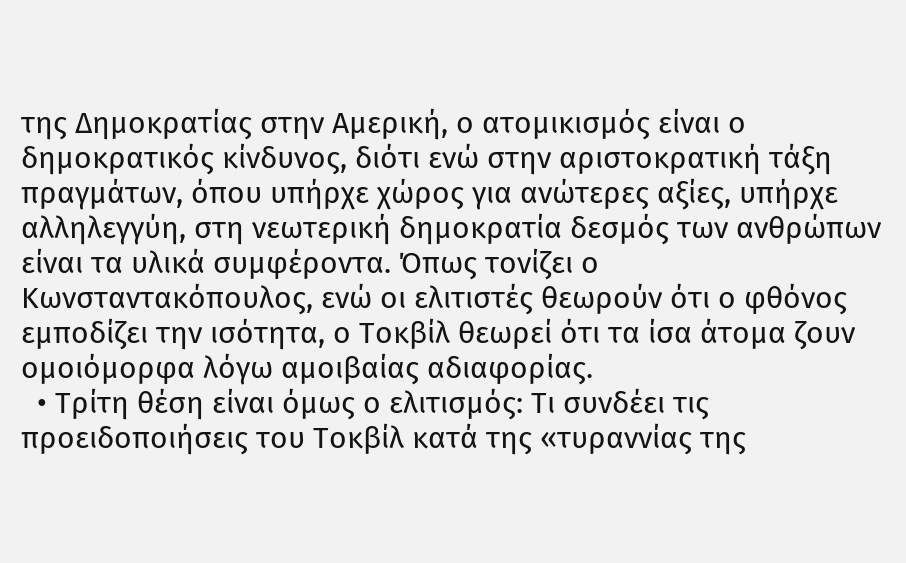της Δημοκρατίας στην Αμερική, ο ατομικισμός είναι ο δημοκρατικός κίνδυνος, διότι ενώ στην αριστοκρατική τάξη πραγμάτων, όπου υπήρχε χώρος για ανώτερες αξίες, υπήρχε αλληλεγγύη, στη νεωτερική δημοκρατία δεσμός των ανθρώπων είναι τα υλικά συμφέροντα. Όπως τονίζει ο Κωνσταντακόπουλος, ενώ οι ελιτιστές θεωρούν ότι ο φθόνος εμποδίζει την ισότητα, ο Τοκβίλ θεωρεί ότι τα ίσα άτομα ζουν ομοιόμορφα λόγω αμοιβαίας αδιαφορίας.
  • Τρίτη θέση είναι όμως ο ελιτισμός: Τι συνδέει τις προειδοποιήσεις του Τοκβίλ κατά της «τυραννίας της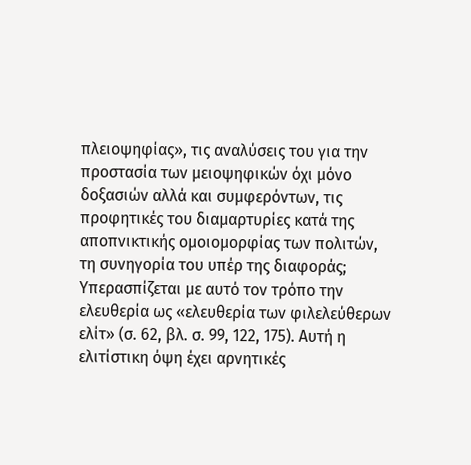πλειοψηφίας», τις αναλύσεις του για την προστασία των μειοψηφικών όχι μόνο δοξασιών αλλά και συμφερόντων, τις προφητικές του διαμαρτυρίες κατά της αποπνικτικής ομοιομορφίας των πολιτών, τη συνηγορία του υπέρ της διαφοράς; Υπερασπίζεται με αυτό τον τρόπο την ελευθερία ως «ελευθερία των φιλελεύθερων ελίτ» (σ. 62, βλ. σ. 99, 122, 175). Αυτή η ελιτίστικη όψη έχει αρνητικές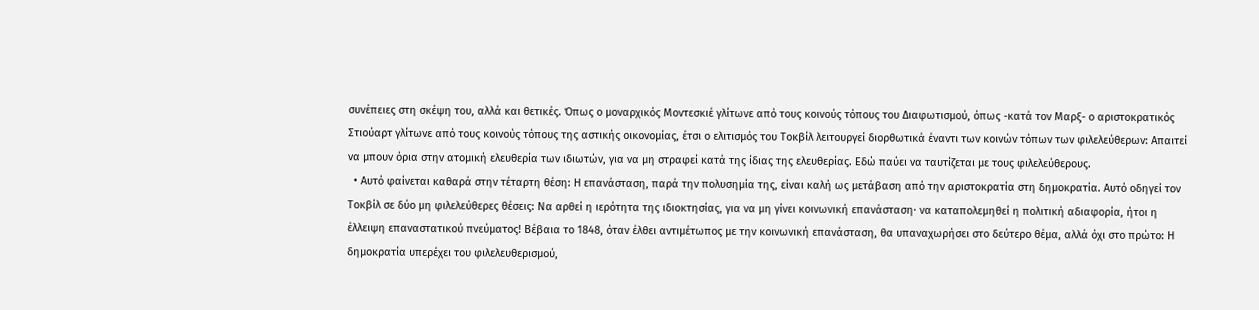συνέπειες στη σκέψη του, αλλά και θετικές. Όπως ο μοναρχικός Μοντεσκιέ γλίτωνε από τους κοινούς τόπους του Διαφωτισμού, όπως -κατά τον Μαρξ- ο αριστοκρατικός Στιούαρτ γλίτωνε από τους κοινούς τόπους της αστικής οικονομίας, έτσι ο ελιτισμός του Τοκβίλ λειτουργεί διορθωτικά έναντι των κοινών τόπων των φιλελεύθερων: Απαιτεί να μπουν όρια στην ατομική ελευθερία των ιδιωτών, για να μη στραφεί κατά της ίδιας της ελευθερίας. Εδώ παύει να ταυτίζεται με τους φιλελεύθερους.
  • Αυτό φαίνεται καθαρά στην τέταρτη θέση: Η επανάσταση, παρά την πολυσημία της, είναι καλή ως μετάβαση από την αριστοκρατία στη δημοκρατία. Αυτό οδηγεί τον Τοκβίλ σε δύο μη φιλελεύθερες θέσεις: Να αρθεί η ιερότητα της ιδιοκτησίας, για να μη γίνει κοινωνική επανάσταση· να καταπολεμηθεί η πολιτική αδιαφορία, ήτοι η έλλειψη επαναστατικού πνεύματος! Βέβαια το 1848, όταν έλθει αντιμέτωπος με την κοινωνική επανάσταση, θα υπαναχωρήσει στο δεύτερο θέμα, αλλά όχι στο πρώτο: Η δημοκρατία υπερέχει του φιλελευθερισμού,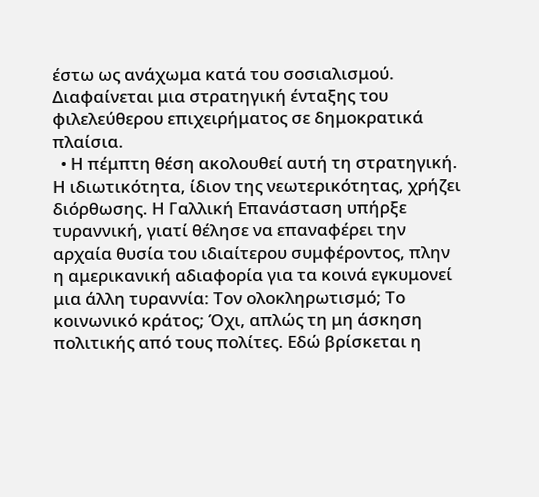έστω ως ανάχωμα κατά του σοσιαλισμού. Διαφαίνεται μια στρατηγική ένταξης του φιλελεύθερου επιχειρήματος σε δημοκρατικά πλαίσια.
  • Η πέμπτη θέση ακολουθεί αυτή τη στρατηγική. Η ιδιωτικότητα, ίδιον της νεωτερικότητας, χρήζει διόρθωσης. Η Γαλλική Επανάσταση υπήρξε τυραννική, γιατί θέλησε να επαναφέρει την αρχαία θυσία του ιδιαίτερου συμφέροντος, πλην η αμερικανική αδιαφορία για τα κοινά εγκυμονεί μια άλλη τυραννία: Τον ολοκληρωτισμό; Το κοινωνικό κράτος; Όχι, απλώς τη μη άσκηση πολιτικής από τους πολίτες. Εδώ βρίσκεται η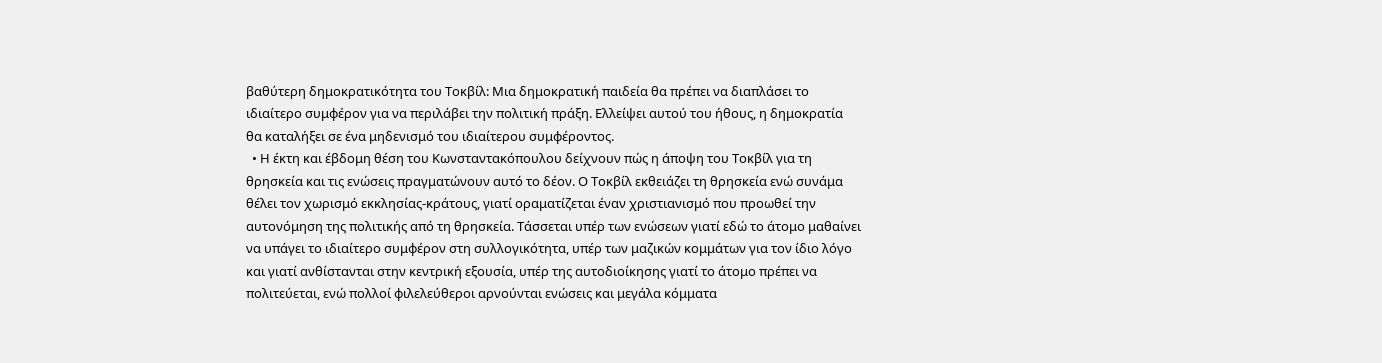βαθύτερη δημοκρατικότητα του Τοκβίλ: Μια δημοκρατική παιδεία θα πρέπει να διαπλάσει το ιδιαίτερο συμφέρον για να περιλάβει την πολιτική πράξη. Ελλείψει αυτού του ήθους, η δημοκρατία θα καταλήξει σε ένα μηδενισμό του ιδιαίτερου συμφέροντος.
  • Η έκτη και έβδομη θέση του Κωνσταντακόπουλου δείχνουν πώς η άποψη του Τοκβίλ για τη θρησκεία και τις ενώσεις πραγματώνουν αυτό το δέον. Ο Τοκβίλ εκθειάζει τη θρησκεία ενώ συνάμα θέλει τον χωρισμό εκκλησίας-κράτους, γιατί οραματίζεται έναν χριστιανισμό που προωθεί την αυτονόμηση της πολιτικής από τη θρησκεία. Τάσσεται υπέρ των ενώσεων γιατί εδώ το άτομο μαθαίνει να υπάγει το ιδιαίτερο συμφέρον στη συλλογικότητα, υπέρ των μαζικών κομμάτων για τον ίδιο λόγο και γιατί ανθίστανται στην κεντρική εξουσία, υπέρ της αυτοδιοίκησης γιατί το άτομο πρέπει να πολιτεύεται, ενώ πολλοί φιλελεύθεροι αρνούνται ενώσεις και μεγάλα κόμματα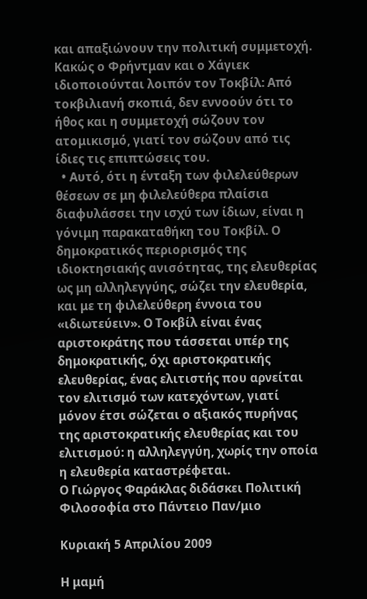και απαξιώνουν την πολιτική συμμετοχή. Κακώς ο Φρήντμαν και ο Χάγιεκ ιδιοποιούνται λοιπόν τον Τοκβίλ: Από τοκβιλιανή σκοπιά, δεν εννοούν ότι το ήθος και η συμμετοχή σώζουν τον ατομικισμό, γιατί τον σώζουν από τις ίδιες τις επιπτώσεις του.
  • Αυτό, ότι η ένταξη των φιλελεύθερων θέσεων σε μη φιλελεύθερα πλαίσια διαφυλάσσει την ισχύ των ίδιων, είναι η γόνιμη παρακαταθήκη του Τοκβίλ. Ο δημοκρατικός περιορισμός της ιδιοκτησιακής ανισότητας, της ελευθερίας ως μη αλληλεγγύης, σώζει την ελευθερία, και με τη φιλελεύθερη έννοια του «ιδιωτεύειν». Ο Τοκβίλ είναι ένας αριστοκράτης που τάσσεται υπέρ της δημοκρατικής, όχι αριστοκρατικής ελευθερίας, ένας ελιτιστής που αρνείται τον ελιτισμό των κατεχόντων, γιατί μόνον έτσι σώζεται ο αξιακός πυρήνας της αριστοκρατικής ελευθερίας και του ελιτισμού: η αλληλεγγύη, χωρίς την οποία η ελευθερία καταστρέφεται.
Ο Γιώργος Φαράκλας διδάσκει Πολιτική Φιλοσοφία στο Πάντειο Παν/μιο

Κυριακή 5 Απριλίου 2009

Η μαμή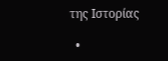της Ιστορίας

  •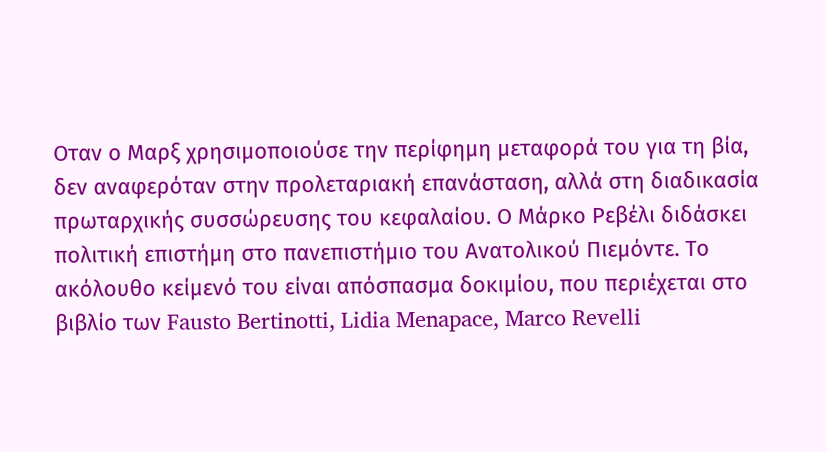Οταν ο Μαρξ χρησιμοποιούσε την περίφημη μεταφορά του για τη βία, δεν αναφερόταν στην προλεταριακή επανάσταση, αλλά στη διαδικασία πρωταρχικής συσσώρευσης του κεφαλαίου. Ο Μάρκο Ρεβέλι διδάσκει πολιτική επιστήμη στο πανεπιστήμιο του Ανατολικού Πιεμόντε. Το ακόλουθο κείμενό του είναι απόσπασμα δοκιμίου, που περιέχεται στο βιβλίο των Fausto Bertinotti, Lidia Menapace, Marco Revelli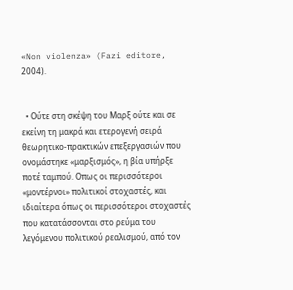«Non violenza» (Fazi editore, 2004).


  • Ούτε στη σκέψη του Μαρξ ούτε και σε εκείνη τη μακρά και ετερογενή σειρά θεωρητικο-πρακτικών επεξεργασιών που ονομάστηκε «μαρξισμός», η βία υπήρξε ποτέ ταμπού. Οπως οι περισσότεροι «μοντέρνοι» πολιτικοί στοχαστές, και ιδιαίτερα όπως οι περισσότεροι στοχαστές που κατατάσσονται στο ρεύμα του λεγόμενου πολιτικού ρεαλισμού, από τον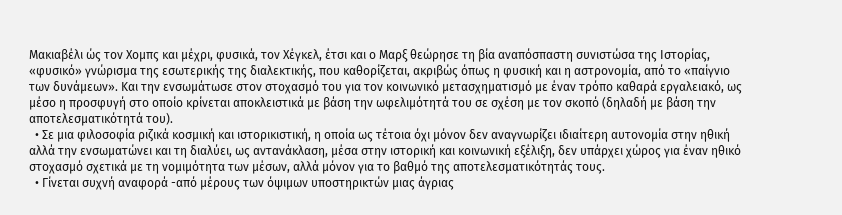Μακιαβέλι ώς τον Χομπς και μέχρι, φυσικά, τον Χέγκελ, έτσι και ο Μαρξ θεώρησε τη βία αναπόσπαστη συνιστώσα της Ιστορίας, «φυσικό» γνώρισμα της εσωτερικής της διαλεκτικής, που καθορίζεται, ακριβώς όπως η φυσική και η αστρονομία, από το «παίγνιο των δυνάμεων». Και την ενσωμάτωσε στον στοχασμό του για τον κοινωνικό μετασχηματισμό με έναν τρόπο καθαρά εργαλειακό, ως μέσο η προσφυγή στο οποίο κρίνεται αποκλειστικά με βάση την ωφελιμότητά του σε σχέση με τον σκοπό (δηλαδή με βάση την αποτελεσματικότητά του).
  • Σε μια φιλοσοφία ριζικά κοσμική και ιστορικιστική, η οποία ως τέτοια όχι μόνον δεν αναγνωρίζει ιδιαίτερη αυτονομία στην ηθική αλλά την ενσωματώνει και τη διαλύει, ως αντανάκλαση, μέσα στην ιστορική και κοινωνική εξέλιξη, δεν υπάρχει χώρος για έναν ηθικό στοχασμό σχετικά με τη νομιμότητα των μέσων, αλλά μόνον για το βαθμό της αποτελεσματικότητάς τους.
  • Γίνεται συχνή αναφορά -από μέρους των όψιμων υποστηρικτών μιας άγριας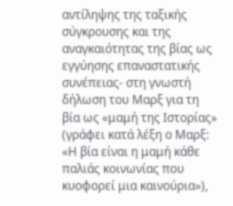αντίληψης της ταξικής σύγκρουσης και της αναγκαιότητας της βίας ως εγγύησης επαναστατικής συνέπειας- στη γνωστή δήλωση του Μαρξ για τη βία ως «μαμή της Ιστορίας» (γράφει κατά λέξη ο Μαρξ: «Η βία είναι η μαμή κάθε παλιάς κοινωνίας που κυοφορεί μια καινούρια»),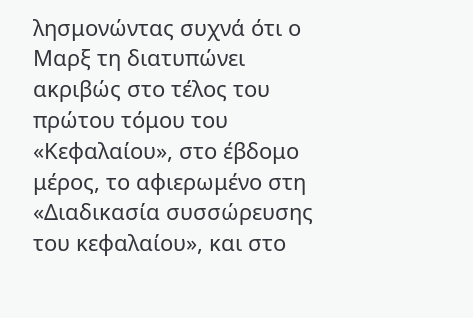λησμονώντας συχνά ότι ο Μαρξ τη διατυπώνει ακριβώς στο τέλος του πρώτου τόμου του «Κεφαλαίου», στο έβδομο μέρος, το αφιερωμένο στη «Διαδικασία συσσώρευσης του κεφαλαίου», και στο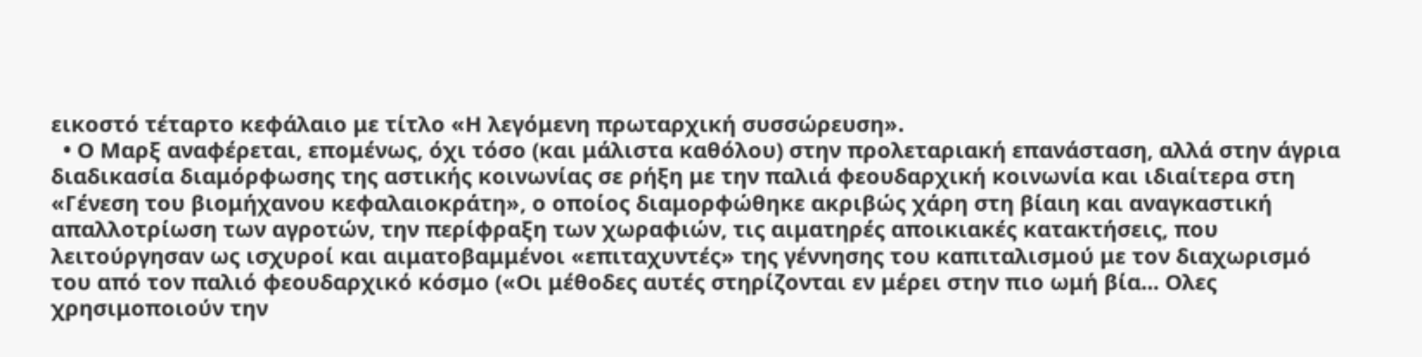εικοστό τέταρτο κεφάλαιο με τίτλο «Η λεγόμενη πρωταρχική συσσώρευση».
  • Ο Μαρξ αναφέρεται, επομένως, όχι τόσο (και μάλιστα καθόλου) στην προλεταριακή επανάσταση, αλλά στην άγρια διαδικασία διαμόρφωσης της αστικής κοινωνίας σε ρήξη με την παλιά φεουδαρχική κοινωνία και ιδιαίτερα στη «Γένεση του βιομήχανου κεφαλαιοκράτη», ο οποίος διαμορφώθηκε ακριβώς χάρη στη βίαιη και αναγκαστική απαλλοτρίωση των αγροτών, την περίφραξη των χωραφιών, τις αιματηρές αποικιακές κατακτήσεις, που λειτούργησαν ως ισχυροί και αιματοβαμμένοι «επιταχυντές» της γέννησης του καπιταλισμού με τον διαχωρισμό του από τον παλιό φεουδαρχικό κόσμο («Οι μέθοδες αυτές στηρίζονται εν μέρει στην πιο ωμή βία... Ολες χρησιμοποιούν την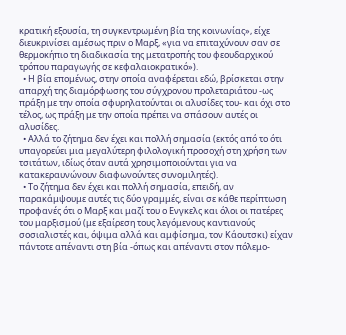κρατική εξουσία, τη συγκεντρωμένη βία της κοινωνίας», είχε διευκρινίσει αμέσως πριν ο Μαρξ, «για να επιταχύνουν σαν σε θερμοκήπιο τη διαδικασία της μετατροπής του φεουδαρχικού τρόπου παραγωγής σε κεφαλαιοκρατικό»).
  • Η βία επομένως, στην οποία αναφέρεται εδώ, βρίσκεται στην απαρχή της διαμόρφωσης του σύγχρονου προλεταριάτου -ως πράξη με την οποία σφυρηλατούνται οι αλυσίδες του- και όχι στο τέλος, ως πράξη με την οποία πρέπει να σπάσουν αυτές οι αλυσίδες.
  • Αλλά το ζήτημα δεν έχει και πολλή σημασία (εκτός από το ότι υπαγορεύει μια μεγαλύτερη φιλολογική προσοχή στη χρήση των τσιτάτων, ιδίως όταν αυτά χρησιμοποιούνται για να κατακεραυνώνουν διαφωνούντες συνομιλητές).
  • Το ζήτημα δεν έχει και πολλή σημασία, επειδή, αν παρακάμψουμε αυτές τις δύο γραμμές, είναι σε κάθε περίπτωση προφανές ότι ο Μαρξ και μαζί του ο Ενγκελς και όλοι οι πατέρες του μαρξισμού (με εξαίρεση τους λεγόμενους καντιανούς σοσιαλιστές και, όψιμα αλλά και αμφίσημα, τον Κάουτσκι) είχαν πάντοτε απέναντι στη βία -όπως και απέναντι στον πόλεμο-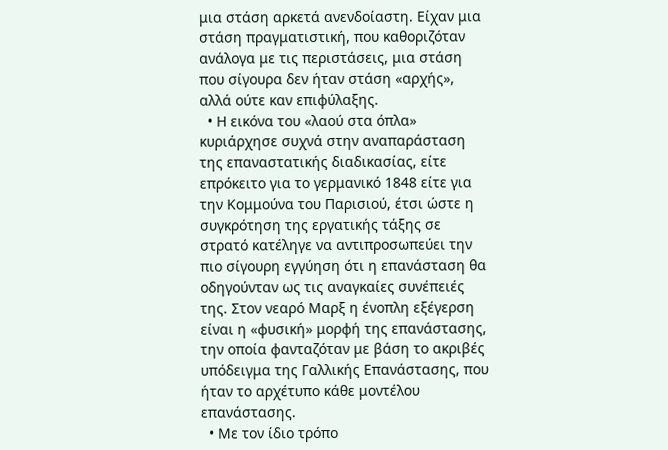μια στάση αρκετά ανενδοίαστη. Είχαν μια στάση πραγματιστική, που καθοριζόταν ανάλογα με τις περιστάσεις, μια στάση που σίγουρα δεν ήταν στάση «αρχής», αλλά ούτε καν επιφύλαξης.
  • Η εικόνα του «λαού στα όπλα» κυριάρχησε συχνά στην αναπαράσταση της επαναστατικής διαδικασίας, είτε επρόκειτο για το γερμανικό 1848 είτε για την Κομμούνα του Παρισιού, έτσι ώστε η συγκρότηση της εργατικής τάξης σε στρατό κατέληγε να αντιπροσωπεύει την πιο σίγουρη εγγύηση ότι η επανάσταση θα οδηγούνταν ως τις αναγκαίες συνέπειές της. Στον νεαρό Μαρξ η ένοπλη εξέγερση είναι η «φυσική» μορφή της επανάστασης, την οποία φανταζόταν με βάση το ακριβές υπόδειγμα της Γαλλικής Επανάστασης, που ήταν το αρχέτυπο κάθε μοντέλου επανάστασης.
  • Με τον ίδιο τρόπο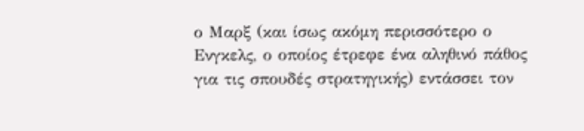ο Μαρξ (και ίσως ακόμη περισσότερο ο Ενγκελς, ο οποίος έτρεφε ένα αληθινό πάθος για τις σπουδές στρατηγικής) εντάσσει τον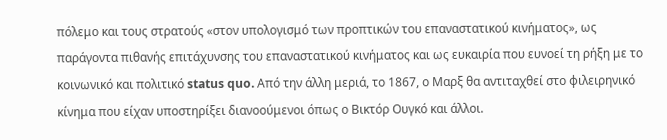πόλεμο και τους στρατούς «στον υπολογισμό των προπτικών του επαναστατικού κινήματος», ως παράγοντα πιθανής επιτάχυνσης του επαναστατικού κινήματος και ως ευκαιρία που ευνοεί τη ρήξη με το κοινωνικό και πολιτικό status quo. Από την άλλη μεριά, το 1867, ο Μαρξ θα αντιταχθεί στο φιλειρηνικό κίνημα που είχαν υποστηρίξει διανοούμενοι όπως ο Βικτόρ Ουγκό και άλλοι.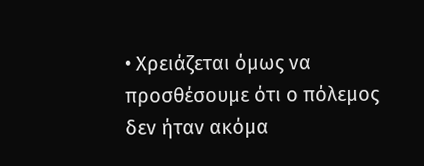• Χρειάζεται όμως να προσθέσουμε ότι ο πόλεμος δεν ήταν ακόμα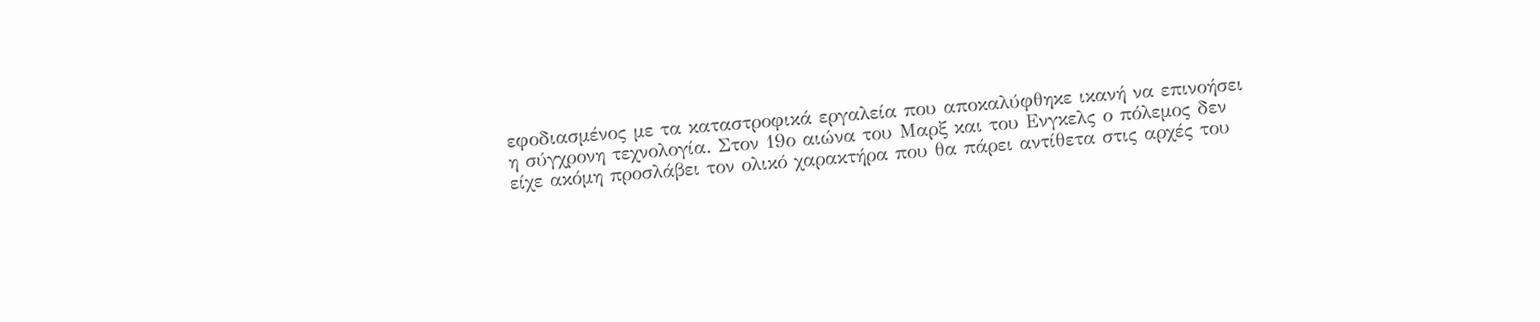εφοδιασμένος με τα καταστροφικά εργαλεία που αποκαλύφθηκε ικανή να επινοήσει η σύγχρονη τεχνολογία. Στον 19ο αιώνα του Μαρξ και του Ενγκελς ο πόλεμος δεν είχε ακόμη προσλάβει τον ολικό χαρακτήρα που θα πάρει αντίθετα στις αρχές του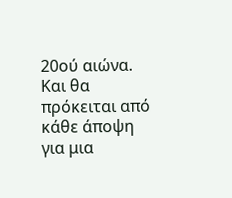20ού αιώνα. Και θα πρόκειται από κάθε άποψη για μια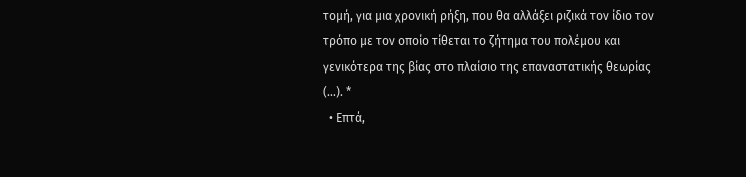τομή, για μια χρονική ρήξη, που θα αλλάξει ριζικά τον ίδιο τον τρόπο με τον οποίο τίθεται το ζήτημα του πολέμου και γενικότερα της βίας στο πλαίσιο της επαναστατικής θεωρίας (...). *
  • Επτά,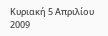Κυριακή 5 Απριλίου 2009